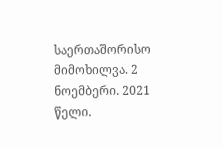საერთაშორისო მიმოხილვა. 2 ნოემბერი. 2021 წელი.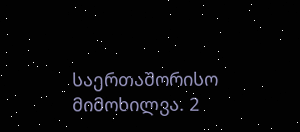საერთაშორისო მიმოხილვა. 2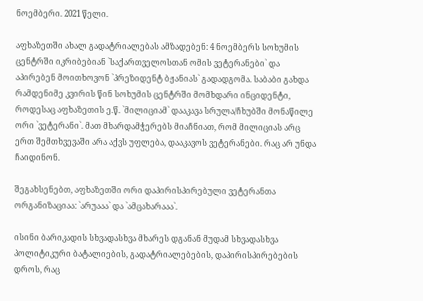ნოემბერი. 2021 წელი.

აფხაზეთში ახალ გადატრიალებას ამზადებენ: 4 ნოემბერს სოხუმის ცენტრში იკრიბებიან `საქართველოსთან ომის ვეტერანები` და აპირებენ მოითხოვონ `პრეზიდენტ ბჟანიას` გადადგომა. საბაბი გახდა რამდენიმე კვირის წინ სოხუმის ცენტრში მომხდარი ინციდენტი, როდესაც აფხაზეთის ე.წ. `მილიციამ` დააკავა სრულა/ჩხუბში მონაწილე ორი `ვეტერანი`. მათ მხარდამჭერებს მიაჩნიათ, რომ მილიციას არც ერთ შემთხვევაში არა აქვს უფლება, დააკავოს ვეტერანები. რაც არ უნდა ჩაიდინონ.

შეგახსენებთ, აფხაზეთში ორი დაპირისპირებული ვეტერანთა ორგანიზაციაა: `არუააა` და `ამცახარააა`.

ისინი ბარიკადის სხვადასხვა მხარეს დგანან მუდამ სხვადასხვა პოლიტიკური ბატალიების, გადატრიალებების, დაპირისპირებების დროს, რაც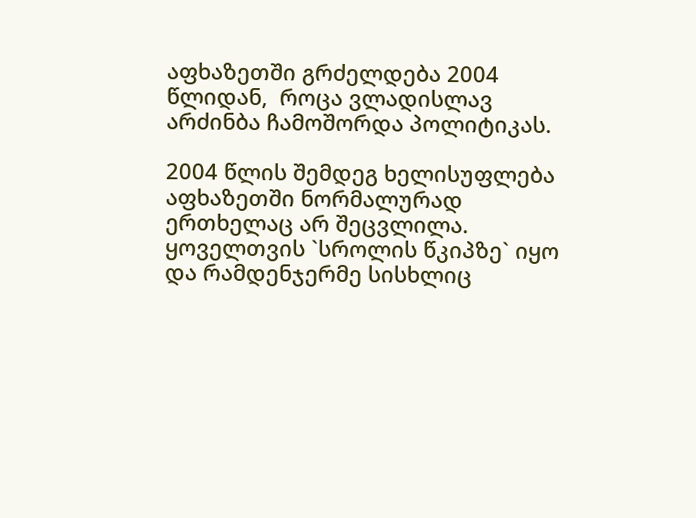აფხაზეთში გრძელდება 2004 წლიდან,  როცა ვლადისლავ არძინბა ჩამოშორდა პოლიტიკას.

2004 წლის შემდეგ ხელისუფლება აფხაზეთში ნორმალურად ერთხელაც არ შეცვლილა. ყოველთვის `სროლის წკიპზე` იყო და რამდენჯერმე სისხლიც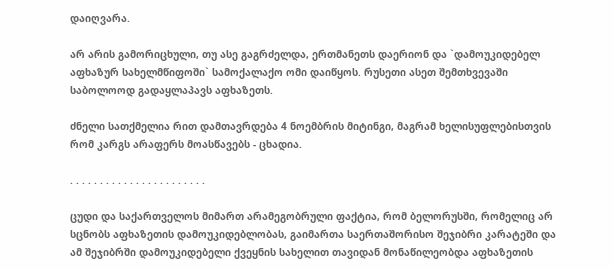დაიღვარა.

არ არის გამორიცხული, თუ ასე გაგრძელდა, ერთმანეთს დაერიონ და `დამოუკიდებელ აფხაზურ სახელმწიფოში` სამოქალაქო ომი დაიწყოს. რუსეთი ასეთ შემთხვევაში საბოლოოდ გადაყლაპავს აფხაზეთს.

ძნელი სათქმელია რით დამთავრდება 4 ნოემბრის მიტინგი, მაგრამ ხელისუფლებისთვის რომ კარგს არაფერს მოასწავებს - ცხადია.

. . . . . . . . . . . . . . . . . . . . . . .

ცუდი და საქართველოს მიმართ არამეგობრული ფაქტია, რომ ბელორუსში, რომელიც არ სცნობს აფხაზეთის დამოუკიდებლობას, გაიმართა საერთაშორისო შეჯიბრი კარატეში და ამ შეჯიბრში დამოუკიდებელი ქვეყნის სახელით თავიდან მონაწილეობდა აფხაზეთის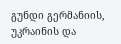გუნდი გერმანიის, უკრაინის და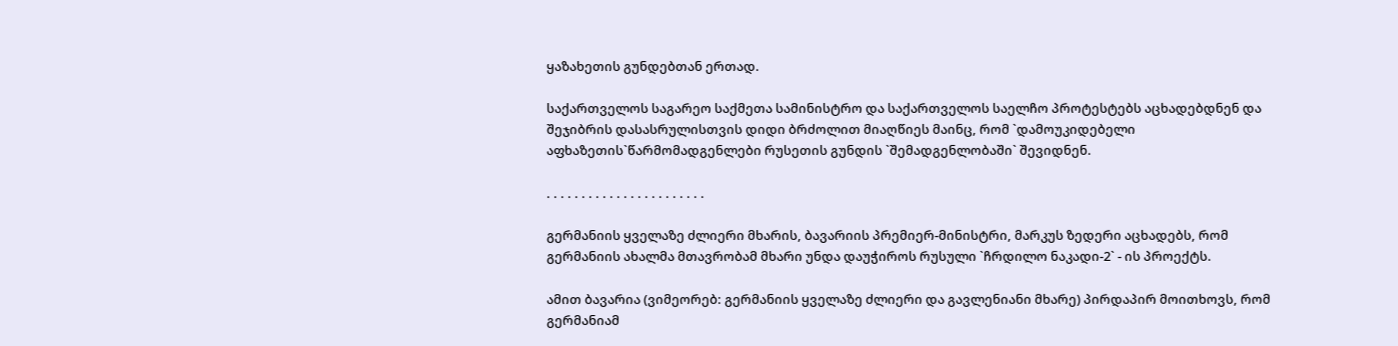ყაზახეთის გუნდებთან ერთად.

საქართველოს საგარეო საქმეთა სამინისტრო და საქართველოს საელჩო პროტესტებს აცხადებდნენ და შეჯიბრის დასასრულისთვის დიდი ბრძოლით მიაღწიეს მაინც, რომ `დამოუკიდებელი აფხაზეთის`წარმომადგენლები რუსეთის გუნდის `შემადგენლობაში` შევიდნენ.

. . . . . . . . . . . . . . . . . . . . . . .

გერმანიის ყველაზე ძლიერი მხარის, ბავარიის პრემიერ-მინისტრი, მარკუს ზედერი აცხადებს, რომ გერმანიის ახალმა მთავრობამ მხარი უნდა დაუჭიროს რუსული `ჩრდილო ნაკადი-2` - ის პროექტს.

ამით ბავარია (ვიმეორებ: გერმანიის ყველაზე ძლიერი და გავლენიანი მხარე) პირდაპირ მოითხოვს, რომ გერმანიამ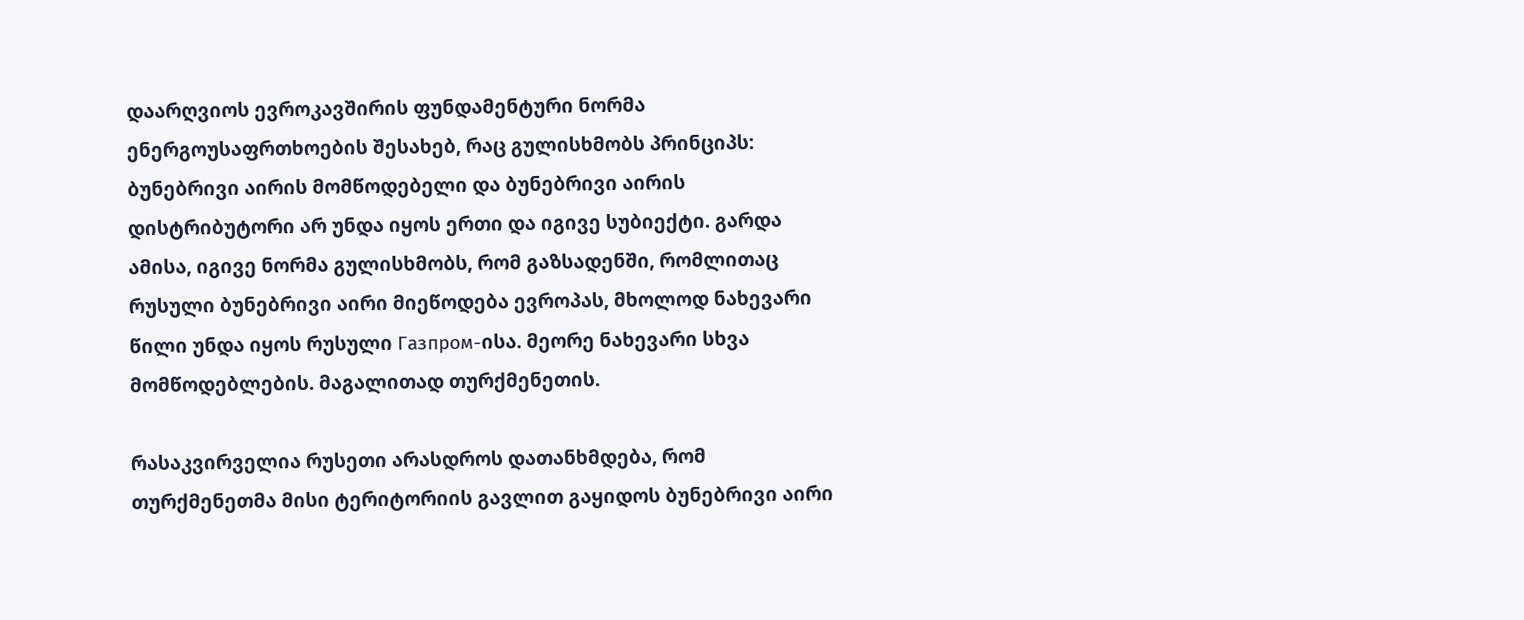დაარღვიოს ევროკავშირის ფუნდამენტური ნორმა ენერგოუსაფრთხოების შესახებ, რაც გულისხმობს პრინციპს: ბუნებრივი აირის მომწოდებელი და ბუნებრივი აირის დისტრიბუტორი არ უნდა იყოს ერთი და იგივე სუბიექტი. გარდა ამისა, იგივე ნორმა გულისხმობს, რომ გაზსადენში, რომლითაც რუსული ბუნებრივი აირი მიეწოდება ევროპას, მხოლოდ ნახევარი წილი უნდა იყოს რუსული Газпром-ისა. მეორე ნახევარი სხვა მომწოდებლების. მაგალითად თურქმენეთის.

რასაკვირველია რუსეთი არასდროს დათანხმდება, რომ თურქმენეთმა მისი ტერიტორიის გავლით გაყიდოს ბუნებრივი აირი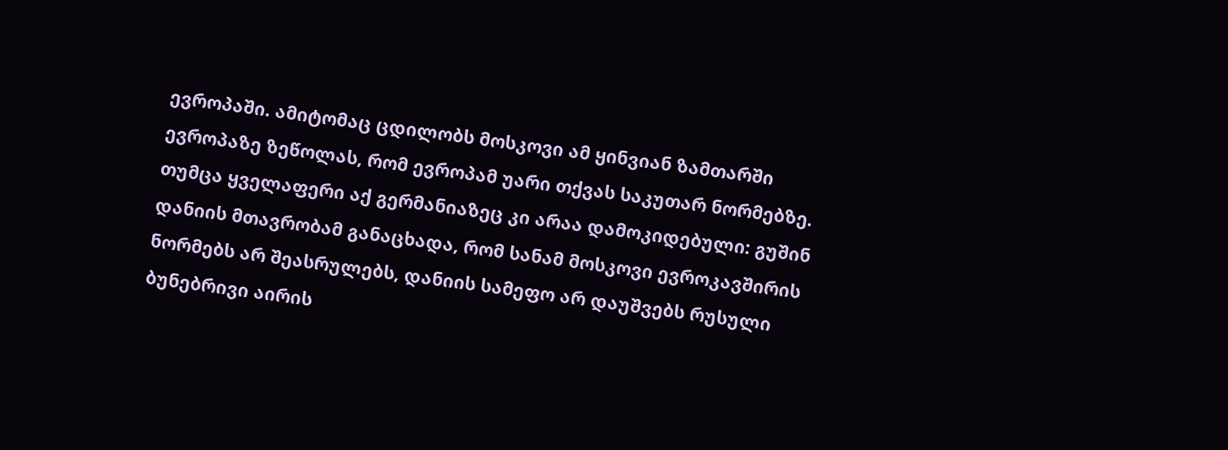ევროპაში. ამიტომაც ცდილობს მოსკოვი ამ ყინვიან ზამთარში ევროპაზე ზეწოლას, რომ ევროპამ უარი თქვას საკუთარ ნორმებზე. თუმცა ყველაფერი აქ გერმანიაზეც კი არაა დამოკიდებული: გუშინ დანიის მთავრობამ განაცხადა, რომ სანამ მოსკოვი ევროკავშირის ნორმებს არ შეასრულებს, დანიის სამეფო არ დაუშვებს რუსული ბუნებრივი აირის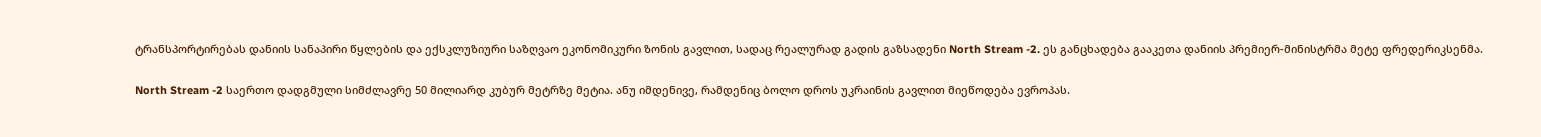ტრანსპორტირებას დანიის სანაპირი წყლების და ექსკლუზიური საზღვაო ეკონომიკური ზონის გავლით, სადაც რეალურად გადის გაზსადენი North Stream -2. ეს განცხადება გააკეთა დანიის პრემიერ-მინისტრმა მეტე ფრედერიკსენმა.

North Stream -2 საერთო დადგმული სიმძლავრე 50 მილიარდ კუბურ მეტრზე მეტია. ანუ იმდენივე, რამდენიც ბოლო დროს უკრაინის გავლით მიეწოდება ევროპას.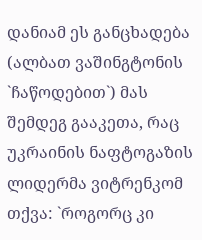დანიამ ეს განცხადება (ალბათ ვაშინგტონის `ჩაწოდებით`) მას შემდეგ გააკეთა, რაც უკრაინის ნაფტოგაზის ლიდერმა ვიტრენკომ თქვა: `როგორც კი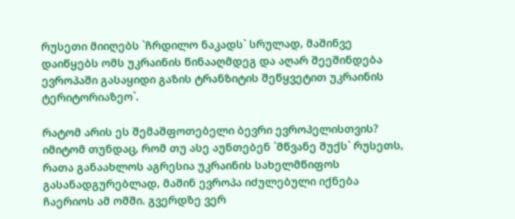რუსეთი მიიღებს `ჩრდილო ნაკადს` სრულად, მაშინვე დაიწყებს ომს უკრაინის წინააღმდეგ და აღარ შეეშინდება ევროპაში გასაყიდი გაზის ტრანზიტის შეწყვეტით უკრაინის ტერიტორიაზეო`.

რატომ არის ეს შემაშფოთებელი ბევრი ევროპელისთვის? იმიტომ თუნდაც, რომ თუ ასე აუნთებენ `მწვანე შუქს` რუსეთს, რათა განაახლოს აგრესია უკრაინის სახელმწიფოს გასანადგურებლად, მაშინ ევროპა იძულებული იქნება ჩაერიოს ამ ომში. გვერდზე ვერ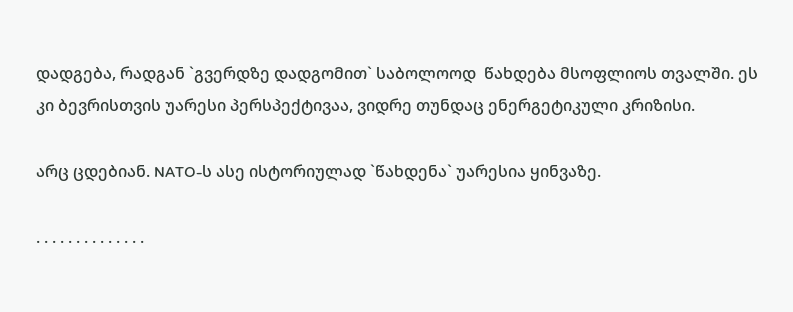დადგება, რადგან `გვერდზე დადგომით` საბოლოოდ  წახდება მსოფლიოს თვალში. ეს კი ბევრისთვის უარესი პერსპექტივაა, ვიდრე თუნდაც ენერგეტიკული კრიზისი.

არც ცდებიან. NATO-ს ასე ისტორიულად `წახდენა` უარესია ყინვაზე.

. . . . . . . . . . . . . .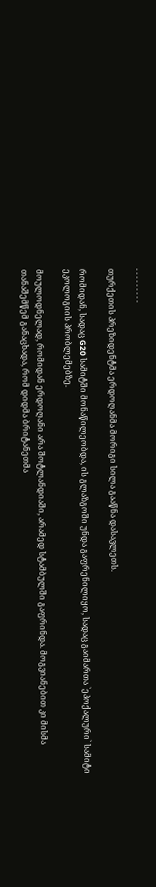. . . . . . . . .

თურქეთის პრეზიდენტმა ერდოღანმა მორიგი სილა გააწნა დასავლეთს.

რომიდან, სადაც G20 სამიტში მონაწილეობდა, ის გლაზგოში უნდა გაფრენილიყო, სადაც გაიმართა `ეპოქალური` სამიტი ეკოლოგიის პრობლემებზე.

მოულოდნელად, რომიდან ერდოღანი არა შოტლანდიაში, არამედ სტამბულში გაფრინდა. მოგვიანებით კი მისმა თანაშემწემ განაცხადა, რომ დიდმა ბრიტანეთმა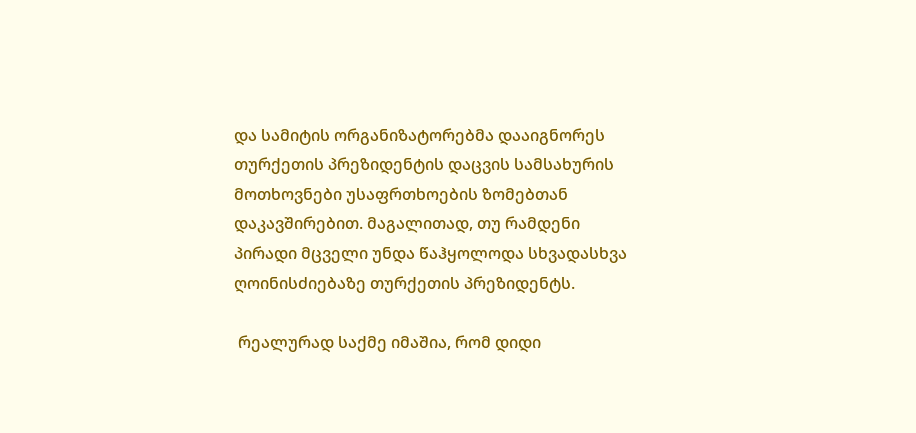და სამიტის ორგანიზატორებმა დააიგნორეს თურქეთის პრეზიდენტის დაცვის სამსახურის მოთხოვნები უსაფრთხოების ზომებთან დაკავშირებით. მაგალითად, თუ რამდენი პირადი მცველი უნდა წაჰყოლოდა სხვადასხვა ღოინისძიებაზე თურქეთის პრეზიდენტს.

 რეალურად საქმე იმაშია, რომ დიდი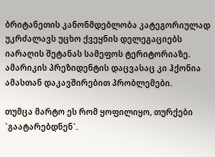ბრიტანეთის კანონმდებლობა კატეგორიულად უკრძალავს უცხო ქვეყნის დელეგაციებს იარაღის შეტანას სამეფოს ტერიტორიაზე. ამარიკის პრეზიდენტის დაცვასაც კი ჰქონია ამასთან დაკავშირებით პრობლემები.

თუმცა მარტო ეს რომ ყოფილიყო, თურქები `გაატარებდნენ`.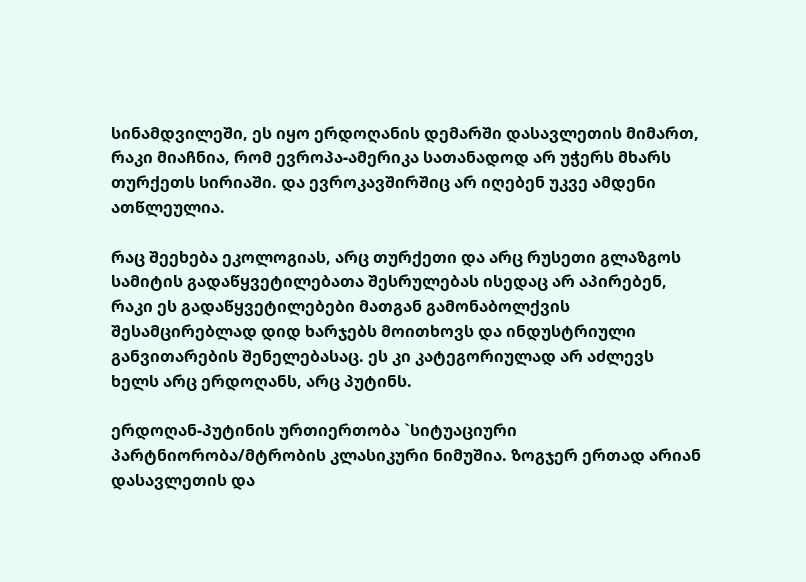სინამდვილეში, ეს იყო ერდოღანის დემარში დასავლეთის მიმართ, რაკი მიაჩნია, რომ ევროპა-ამერიკა სათანადოდ არ უჭერს მხარს თურქეთს სირიაში. და ევროკავშირშიც არ იღებენ უკვე ამდენი ათწლეულია.

რაც შეეხება ეკოლოგიას, არც თურქეთი და არც რუსეთი გლაზგოს სამიტის გადაწყვეტილებათა შესრულებას ისედაც არ აპირებენ, რაკი ეს გადაწყვეტილებები მათგან გამონაბოლქვის შესამცირებლად დიდ ხარჯებს მოითხოვს და ინდუსტრიული განვითარების შენელებასაც. ეს კი კატეგორიულად არ აძლევს ხელს არც ერდოღანს, არც პუტინს.

ერდოღან-პუტინის ურთიერთობა `სიტუაციური პარტნიორობა/მტრობის კლასიკური ნიმუშია. ზოგჯერ ერთად არიან დასავლეთის და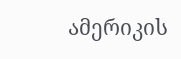ამერიკის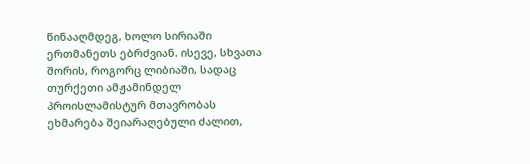წინააღმდეგ, ხოლო სირიაში ერთმანეთს ებრძვიან. ისევე, სხვათა შორის, როგორც ლიბიაში, სადაც თურქეთი ამჟამინდელ პროისლამისტურ მთავრობას ეხმარება შეიარაღებული ძალით,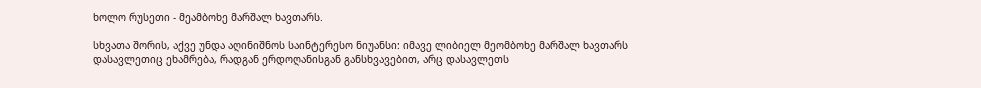ხოლო რუსეთი - მეამბოხე მარშალ ხავთარს.

სხვათა შორის, აქვე უნდა აღინიშნოს საინტერესო ნიუანსი: იმავე ლიბიელ მეომბოხე მარშალ ხავთარს  დასავლეთიც ეხამრება, რადგან ერდოღანისგან განსხვავებით, არც დასავლეთს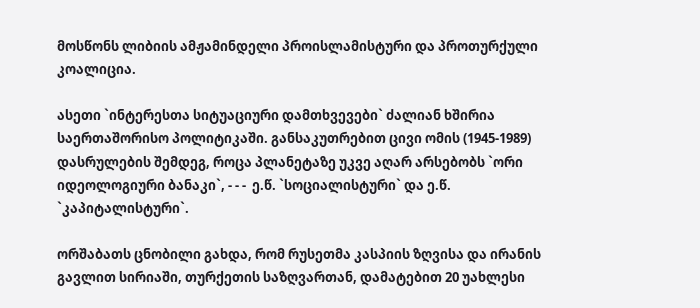მოსწონს ლიბიის ამჟამინდელი პროისლამისტური და პროთურქული კოალიცია.

ასეთი `ინტერესთა სიტუაციური დამთხვევები` ძალიან ხშირია საერთაშორისო პოლიტიკაში. განსაკუთრებით ცივი ომის (1945-1989) დასრულების შემდეგ, როცა პლანეტაზე უკვე აღარ არსებობს `ორი იდეოლოგიური ბანაკი`, - - -  ე.წ. `სოციალისტური` და ე.წ. `კაპიტალისტური`.

ორშაბათს ცნობილი გახდა, რომ რუსეთმა კასპიის ზღვისა და ირანის გავლით სირიაში, თურქეთის საზღვართან, დამატებით 20 უახლესი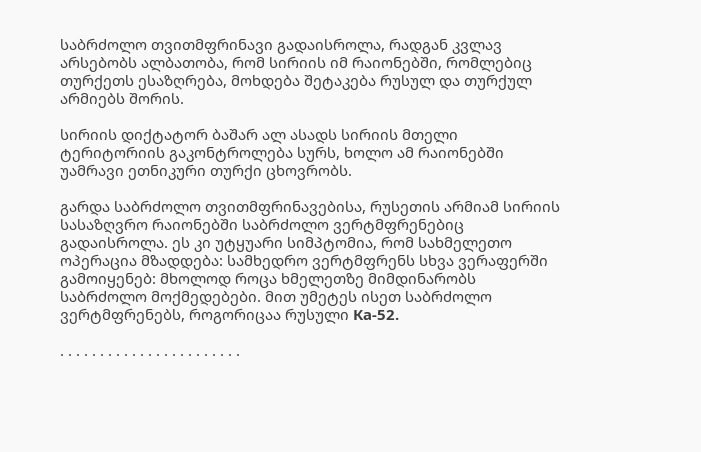საბრძოლო თვითმფრინავი გადაისროლა, რადგან კვლავ არსებობს ალბათობა, რომ სირიის იმ რაიონებში, რომლებიც თურქეთს ესაზღრება, მოხდება შეტაკება რუსულ და თურქულ არმიებს შორის.

სირიის დიქტატორ ბაშარ ალ ასადს სირიის მთელი ტერიტორიის გაკონტროლება სურს, ხოლო ამ რაიონებში უამრავი ეთნიკური თურქი ცხოვრობს.

გარდა საბრძოლო თვითმფრინავებისა, რუსეთის არმიამ სირიის სასაზღვრო რაიონებში საბრძოლო ვერტმფრენებიც გადაისროლა. ეს კი უტყუარი სიმპტომია, რომ სახმელეთო ოპერაცია მზადდება: სამხედრო ვერტმფრენს სხვა ვერაფერში გამოიყენებ: მხოლოდ როცა ხმელეთზე მიმდინარობს საბრძოლო მოქმედებები. მით უმეტეს ისეთ საბრძოლო ვერტმფრენებს, როგორიცაა რუსული Ка-52.

. . . . . . . . . . . . . . . . . . . . . . .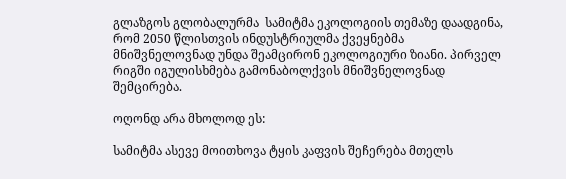გლაზგოს გლობალურმა  სამიტმა ეკოლოგიის თემაზე დაადგინა, რომ 2050 წლისთვის ინდუსტრიულმა ქვეყნებმა  მნიშვნელოვნად უნდა შეამცირონ ეკოლოგიური ზიანი. პირველ რიგში იგულისხმება გამონაბოლქვის მნიშვნელოვნად შემცირება.

ოღონდ არა მხოლოდ ეს:

სამიტმა ასევე მოითხოვა ტყის კაფვის შეჩერება მთელს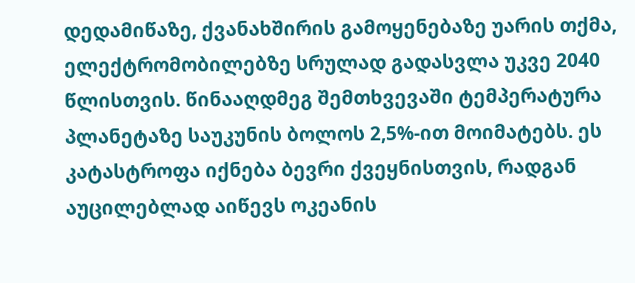დედამიწაზე, ქვანახშირის გამოყენებაზე უარის თქმა, ელექტრომობილებზე სრულად გადასვლა უკვე 2040 წლისთვის. წინააღდმეგ შემთხვევაში ტემპერატურა პლანეტაზე საუკუნის ბოლოს 2,5%-ით მოიმატებს. ეს კატასტროფა იქნება ბევრი ქვეყნისთვის, რადგან აუცილებლად აიწევს ოკეანის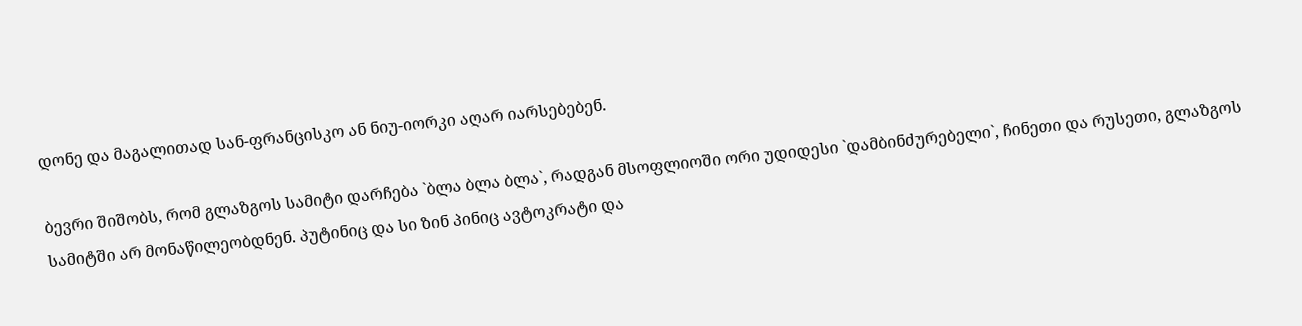დონე და მაგალითად სან-ფრანცისკო ან ნიუ-იორკი აღარ იარსებებენ.

ბევრი შიშობს, რომ გლაზგოს სამიტი დარჩება `ბლა ბლა ბლა`, რადგან მსოფლიოში ორი უდიდესი `დამბინძურებელი`, ჩინეთი და რუსეთი, გლაზგოს სამიტში არ მონაწილეობდნენ. პუტინიც და სი ზინ პინიც ავტოკრატი და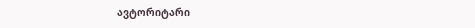ავტორიტარი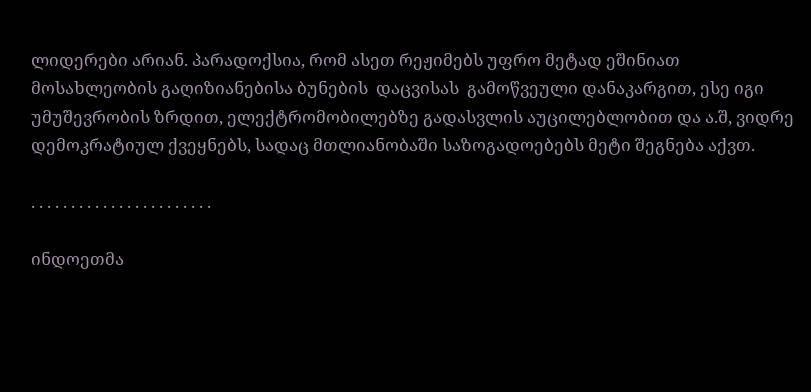ლიდერები არიან. პარადოქსია, რომ ასეთ რეჟიმებს უფრო მეტად ეშინიათ მოსახლეობის გაღიზიანებისა ბუნების  დაცვისას  გამოწვეული დანაკარგით, ესე იგი უმუშევრობის ზრდით, ელექტრომობილებზე გადასვლის აუცილებლობით და ა.შ, ვიდრე დემოკრატიულ ქვეყნებს, სადაც მთლიანობაში საზოგადოებებს მეტი შეგნება აქვთ.

. . . . . . . . . . . . . . . . . . . . . . .

ინდოეთმა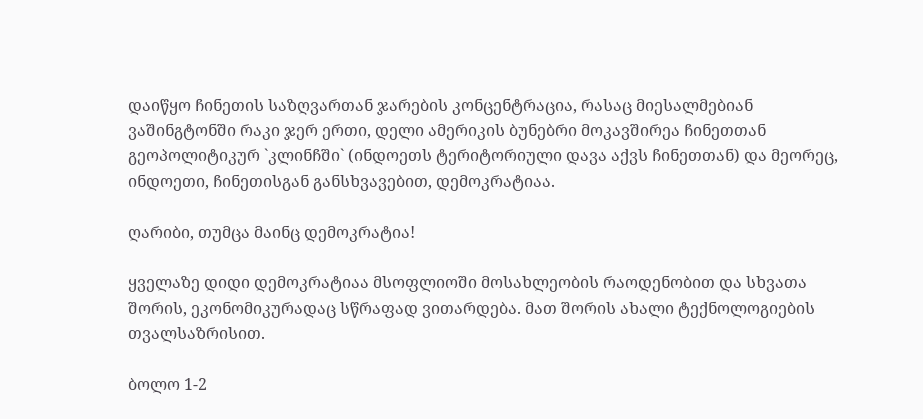დაიწყო ჩინეთის საზღვართან ჯარების კონცენტრაცია, რასაც მიესალმებიან ვაშინგტონში რაკი ჯერ ერთი, დელი ამერიკის ბუნებრი მოკავშირეა ჩინეთთან გეოპოლიტიკურ `კლინჩში` (ინდოეთს ტერიტორიული დავა აქვს ჩინეთთან) და მეორეც, ინდოეთი, ჩინეთისგან განსხვავებით, დემოკრატიაა.

ღარიბი, თუმცა მაინც დემოკრატია!

ყველაზე დიდი დემოკრატიაა მსოფლიოში მოსახლეობის რაოდენობით და სხვათა შორის, ეკონომიკურადაც სწრაფად ვითარდება. მათ შორის ახალი ტექნოლოგიების თვალსაზრისით.

ბოლო 1-2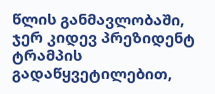წლის განმავლობაში, ჯერ კიდევ პრეზიდენტ ტრამპის გადაწყვეტილებით,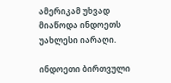ამერიკამ უხვად მიაწოდა ინდოეთს უახლესი იარაღი.

ინდოეთი ბირთვული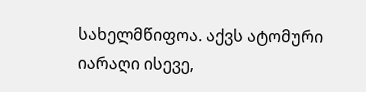სახელმწიფოა. აქვს ატომური იარაღი ისევე,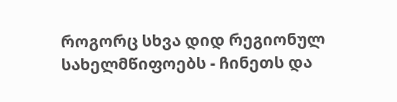როგორც სხვა დიდ რეგიონულ სახელმწიფოებს - ჩინეთს და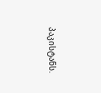პაკისტანს.